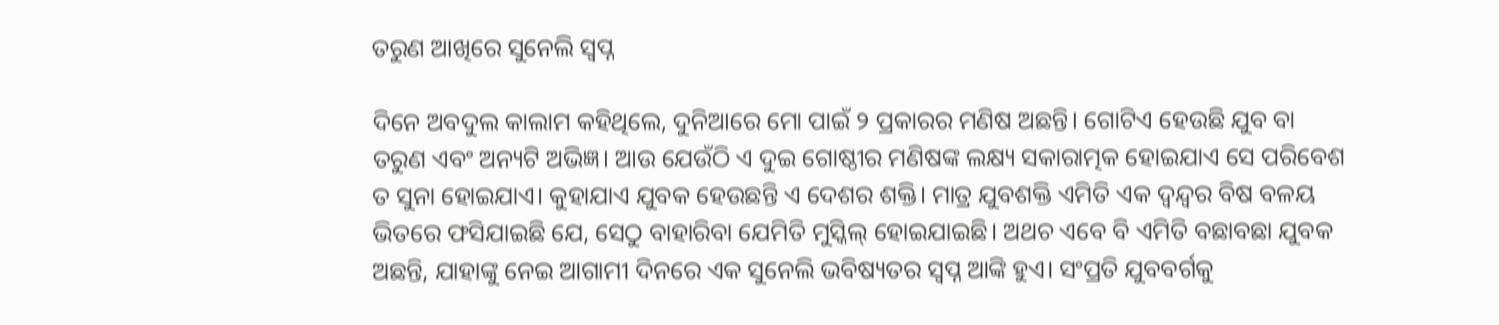ତରୁଣ ଆଖିରେ ସୁନେଲି ସ୍ୱପ୍ନ

ଦିନେ ଅବଦୁଲ କାଲାମ କହିଥିଲେ, ଦୁନିଆରେ ମୋ ପାଇଁ ୨ ପ୍ରକାରର ମଣିଷ ଅଛନ୍ତି। ଗୋଟିଏ ହେଉଛି ଯୁବ ବା ତରୁଣ ଏବଂ ଅନ୍ୟଟି ଅଭିଜ୍ଞ। ଆଉ ଯେଉଁଠି ଏ ଦୁଇ ଗୋଷ୍ଠୀର ମଣିଷଙ୍କ ଲକ୍ଷ୍ୟ ସକାରାତ୍ମକ ହୋଇଯାଏ ସେ ପରିବେଶ ତ ସୁନା ହୋଇଯାଏ। କୁହାଯାଏ ଯୁବକ ହେଉଛନ୍ତି ଏ ଦେଶର ଶକ୍ତି। ମାତ୍ର ଯୁବଶକ୍ତି ଏମିତି ଏକ ଦ୍ୱନ୍ଦ୍ୱର ବିଷ ବଳୟ ଭିତରେ ଫସିଯାଇଛି ଯେ, ସେଠୁ ବାହାରିବା ଯେମିତି ମୁସ୍କିଲ୍‌ ହୋଇଯାଇଛି। ଅଥଚ ଏବେ ବି ଏମିତି ବଛାବଛା ଯୁବକ ଅଛନ୍ତି, ଯାହାଙ୍କୁ ନେଇ ଆଗାମୀ ଦିନରେ ଏକ ସୁନେଲି ଭବିଷ୍ୟତର ସ୍ୱପ୍ନ ଆଙ୍କି ହୁଏ। ସଂପ୍ରତି ଯୁବବର୍ଗକୁ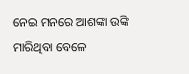ନେଇ ମନରେ ଆଶଙ୍କା ଉଙ୍କି ମାରିଥିବା ବେଳେ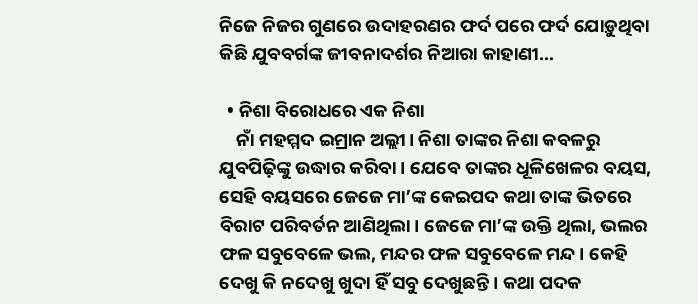ନିଜେ ନିଜର ଗୁଣରେ ଉଦାହରଣର ଫର୍ଦ ପରେ ଫର୍ଦ ଯୋଡ଼ୁଥିବା କିଛି ଯୁବବର୍ଗଙ୍କ ଜୀବନାଦର୍ଶର ନିଆରା କାହାଣୀ…

  • ନିଶା ବିରୋଧରେ ଏକ ନିଶା
    ନାଁ ମହମ୍ମଦ ଇମ୍ରାନ ଅଲ୍ଲୀ। ନିଶା ତାଙ୍କର ନିଶା କବଳରୁ ଯୁବପିଢ଼ିଙ୍କୁ ଉଦ୍ଧାର କରିବା। ଯେବେ ତାଙ୍କର ଧୂଳିଖେଳର ବୟସ, ସେହି ବୟସରେ ଜେଜେ ମା’ଙ୍କ କେଇପଦ କଥା ତାଙ୍କ ଭିତରେ ବିରାଟ ପରିବର୍ତନ ଆଣିଥିଲା। ଜେଜେ ମା’ଙ୍କ ଉକ୍ତି ଥିଲା, ଭଲର ଫଳ ସବୁବେଳେ ଭଲ, ମନ୍ଦର ଫଳ ସବୁବେଳେ ମନ୍ଦ। କେହି ଦେଖୁ କି ନଦେଖୁ ଖୁଦା ହିଁ ସବୁ ଦେଖୁଛନ୍ତି। କଥା ପଦକ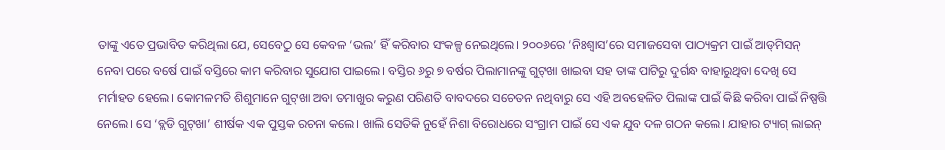ତାଙ୍କୁ ଏତେ ପ୍ରଭାବିତ କରିଥିଲା ଯେ, ସେବେଠୁ ସେ କେବଳ ‘ଭଲ’ ହିଁ କରିବାର ସଂକଳ୍ପ ନେଇଥିଲେ। ୨୦୦୬ରେ ‘ନିଃଶ୍ୱାସ’ରେ ସମାଜସେବା ପାଠ୍ୟକ୍ରମ ପାଇଁ ଆଡ୍‌ମିସନ୍‌ ନେବା ପରେ ବର୍ଷେ ପାଇଁ ବସ୍ତିରେ କାମ କରିବାର ସୁଯୋଗ ପାଇଲେ। ବସ୍ତିର ୬ରୁ ୭ ବର୍ଷର ପିଲାମାନଙ୍କୁ ଗୁଟ୍‌ଖା ଖାଇବା ସହ ତାଙ୍କ ପାଟିରୁ ଦୁର୍ଗନ୍ଧ ବାହାରୁଥିବା ଦେଖି ସେ ମର୍ମାହତ ହେଲେ। କୋମଳମତି ଶିଶୁମାନେ ଗୁଟ୍‌ଖା ଅବା ତମାଖୁର କରୁଣ ପରିଣତି ବାବଦରେ ସଚେତନ ନଥିବାରୁ ସେ ଏହି ଅବହେଳିତ ପିଲାଙ୍କ ପାଇଁ କିଛି କରିବା ପାଇଁ ନିଷ୍ପତ୍ତି ନେଲେ। ସେ ‘ବ୍ଲଡି ଗୁଟ୍‌ଖା’ ଶୀର୍ଷକ ଏକ ପୁସ୍ତକ ରଚନା କଲେ। ଖାଲି ସେତିକି ନୁହେଁ ନିଶା ବିରୋଧରେ ସଂଗ୍ରାମ ପାଇଁ ସେ ଏକ ଯୁବ ଦଳ ଗଠନ କଲେ। ଯାହାର ଟ୍ୟାଗ୍‌ ଲାଇନ୍‌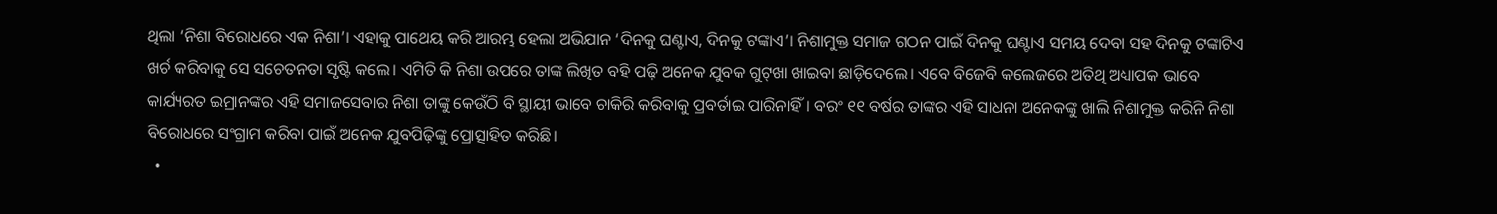ଥିଲା ‘ନିଶା ବିରୋଧରେ ଏକ ନିଶା’। ଏହାକୁ ପାଥେୟ କରି ଆରମ୍ଭ ହେଲା ଅଭିଯାନ ‘ଦିନକୁ ଘଣ୍ଟାଏ, ଦିନକୁ ଟଙ୍କାଏ’। ନିଶାମୁକ୍ତ ସମାଜ ଗଠନ ପାଇଁ ଦିନକୁ ଘଣ୍ଟାଏ ସମୟ ଦେବା ସହ ଦିନକୁ ଟଙ୍କାଟିଏ ଖର୍ଚ କରିବାକୁ ସେ ସଚେତନତା ସୃଷ୍ଟି କଲେ। ଏମିତି କି ନିଶା ଉପରେ ତାଙ୍କ ଲିଖିତ ବହି ପଢ଼ି ଅନେକ ଯୁବକ ଗୁଟ୍‌ଖା ଖାଇବା ଛାଡ଼ିଦେଲେ। ଏବେ ବିଜେବି କଲେଜରେ ଅତିଥି ଅଧ୍ୟାପକ ଭାବେ କାର୍ଯ୍ୟରତ ଇମ୍ରାନଙ୍କର ଏହି ସମାଜସେବାର ନିଶା ତାଙ୍କୁ କେଉଁଠି ବି ସ୍ଥାୟୀ ଭାବେ ଚାକିରି କରିବାକୁ ପ୍ରବର୍ତାଇ ପାରିନାହିଁ। ବରଂ ୧୧ ବର୍ଷର ତାଙ୍କର ଏହି ସାଧନା ଅନେକଙ୍କୁ ଖାଲି ନିଶାମୁକ୍ତ କରିନି ନିଶା ବିରୋଧରେ ସଂଗ୍ରାମ କରିବା ପାଇଁ ଅନେକ ଯୁବପିଢ଼ିଙ୍କୁ ପ୍ରୋତ୍ସାହିତ କରିଛି।
  •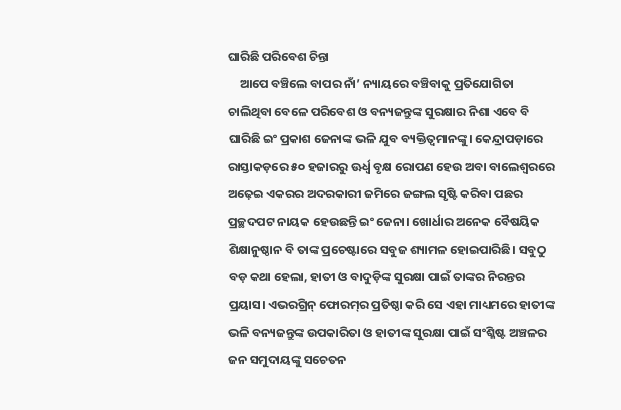ଘାରିଛି ପରିବେଶ ଚିନ୍ତା
    ଆପେ ବଞ୍ଚିଲେ ବାପର ନାଁ’ ନ୍ୟାୟରେ ବଞ୍ଚିବାକୁ ପ୍ରତିଯୋଗିତା ଚାଲିଥିବା ବେଳେ ପରିବେଶ ଓ ବନ୍ୟଜନ୍ତୁଙ୍କ ସୁରକ୍ଷାର ନିଶା ଏବେ ବି ଘାରିଛି ଇଂ ପ୍ରକାଶ ଜେନାଙ୍କ ଭଳି ଯୁବ ବ୍ୟକ୍ତିତ୍ୱମାନଙ୍କୁ। କେନ୍ଦ୍ରାପଡ଼ାରେ ରାସ୍ତାକଡ଼ରେ ୫୦ ହଜାରରୁ ଊର୍ଧ୍ୱ ବୃକ୍ଷ ରୋପଣ ହେଉ ଅବା ବାଲେଶ୍ୱରରେ ଅଢ଼େଇ ଏକରର ଅଦରକାରୀ ଜମିରେ ଜଙ୍ଗଲ ସୃଷ୍ଟି କରିବା ପଛର ପ୍ରଚ୍ଛଦପଟ ନାୟକ ହେଉଛନ୍ତି ଇଂ ଜେନା। ଖୋର୍ଧାର ଅନେକ ବୈଷୟିକ ଶିକ୍ଷାନୁଷ୍ଠାନ ବି ତାଙ୍କ ପ୍ରଚେଷ୍ଟାରେ ସବୁଜ ଶ୍ୟାମଳ ହୋଇପାରିଛି। ସବୁଠୁ ବଡ଼ କଥା ହେଲା, ହାତୀ ଓ ବାଦୁଡ଼ିଙ୍କ ସୁରକ୍ଷା ପାଇଁ ତାଙ୍କର ନିରନ୍ତର ପ୍ରୟାସ। ଏଭରଗ୍ରିନ୍‌ ଫୋରମ୍‌ର ପ୍ରତିଷ୍ଠା କରି ସେ ଏହା ମାଧ୍ୟମରେ ହାତୀଙ୍କ ଭଳି ବନ୍ୟଜନ୍ତୁଙ୍କ ଉପକାରିତା ଓ ହାତୀଙ୍କ ସୁରକ୍ଷା ପାଇଁ ସଂଶ୍ଳିଷ୍ଟ ଅଞ୍ଚଳର ଜନ ସମୁଦାୟଙ୍କୁ ସଚେତନ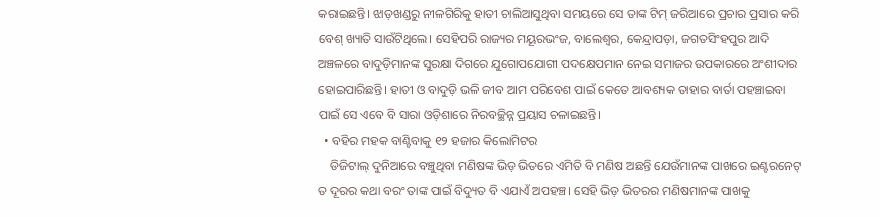କରାଇଛନ୍ତି। ଝାଡ଼ଖଣ୍ଡରୁ ନୀଳଗିରିକୁ ହାତୀ ଚାଲିଆସୁଥିବା ସମୟରେ ସେ ତାଙ୍କ ଟିମ୍‌ ଜରିଆରେ ପ୍ରଚାର ପ୍ରସାର କରି ବେଶ୍‌ ଖ୍ୟାତି ସାଉଁଟିଥିଲେ। ସେହିପରି ରାଜ୍ୟର ମୟୂରଭଂଜ, ବାଲେଶ୍ୱର, କେନ୍ଦ୍ରାପଡ଼ା, ଜଗତସିଂହପୁର ଆଦି ଅଞ୍ଚଳରେ ବାଦୁଡ଼ିମାନଙ୍କ ସୁରକ୍ଷା ଦିଗରେ ଯୁଗୋପଯୋଗୀ ପଦକ୍ଷେପମାନ ନେଇ ସମାଜର ଉପକାରରେ ଅଂଶୀଦାର ହୋଇପାରିଛନ୍ତି। ହାତୀ ଓ ବାଦୁଡ଼ି ଭଳି ଜୀବ ଆମ ପରିବେଶ ପାଇଁ କେତେ ଆବଶ୍ୟକ ତାହାର ବାର୍ତା ପହଞ୍ଚାଇବା ପାଇଁ ସେ ଏବେ ବି ସାରା ଓଡ଼ିଶାରେ ନିରବଚ୍ଛିନ୍ନ ପ୍ରୟାସ ଚଳାଇଛନ୍ତି।
  • ବହିର ମହକ ବାଣ୍ଟିବାକୁ ୧୨ ହଜାର କିଲୋମିଟର
    ଡିଜିଟାଲ୍‌ ଦୁନିଆରେ ବଞ୍ଚୁଥିବା ମଣିଷଙ୍କ ଭିଡ଼ ଭିତରେ ଏମିତି ବି ମଣିଷ ଅଛନ୍ତି ଯେଉଁମାନଙ୍କ ପାଖରେ ଇଣ୍ଟରନେଟ୍‌ ତ ଦୂରର କଥା ବରଂ ତାଙ୍କ ପାଇଁ ବିଦ୍ୟୁତ ବି ଏଯାଏଁ ଅପହଞ୍ଚ। ସେହି ଭିଡ଼ ଭିତରର ମଣିଷମାନଙ୍କ ପାଖକୁ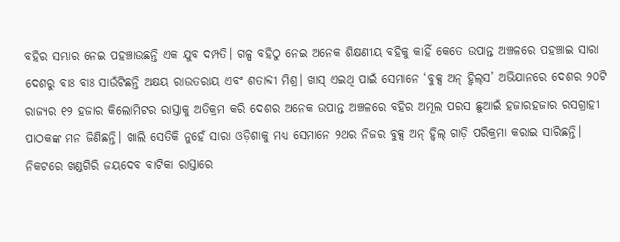ବହିର ସମ୍ଭାର ନେଇ ପହଞ୍ଚାଉଛନ୍ତି ଏକ ଯୁବ ଦମ୍ପତି। ଗଳ୍ପ ବହିଠୁ ନେଇ ଅନେକ ଶିକ୍ଷଣୀୟ ବହିକୁ କାହିଁ କେତେ ଉପାନ୍ତ ଅଞ୍ଚଳରେ ପହଞ୍ଚାଇ ସାରା ଦେଶରୁ ବାଃ ବାଃ ସାଉଁଟିଛନ୍ତି ଅକ୍ଷୟ ରାଉତରାୟ ଏବଂ ଶତାବ୍ଦୀ ମିଶ୍ର। ଖାସ୍‌ ଏଇଥି ପାଇଁ ସେମାନେ ‘ବୁକ୍ସ ଅନ୍‌ ହ୍ଵିଲ୍‌ସ’ ଅଭିଯାନରେ ଦେଶର ୨୦ଟି ରାଜ୍ୟର ୧୨ ହଜାର କିଲୋମିଟର ରାସ୍ତାକୁ ଅତିକ୍ରମ କରି ଦେଶର ଅନେକ ଉପାନ୍ତ ଅଞ୍ଚଳରେ ବହିର ଅମୂଲ ପରସ ଛୁଆଇଁ ହଜାରହଜାର ରସଗ୍ରାହୀ ପାଠକଙ୍କ ମନ ଜିଣିଛନ୍ତି। ଖାଲି ସେତିକି ନୁହେଁ ସାରା ଓଡ଼ିଶାକୁ ମଧ୍ୟ ସେମାନେ ୨ଥର ନିଜର ବୁକ୍ସ ଅନ୍‌ ହ୍ଵିଲ୍‌ ଗାଡ଼ି ପରିକ୍ରମା କରାଇ ସାରିଛନ୍ତି। ନିକଟରେ ଖଣ୍ଡଗିରି ଜୟଦେବ ବାଟିକା ରାସ୍ତାରେ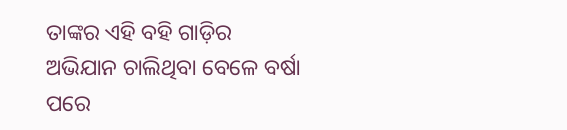ତାଙ୍କର ଏହି ବହି ଗାଡ଼ିର ଅଭିଯାନ ଚାଲିଥିବା ବେଳେ ବର୍ଷା ପରେ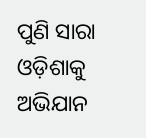ପୁଣି ସାରା ଓଡ଼ିଶାକୁ ଅଭିଯାନ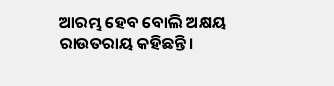ଆରମ୍ଭ ହେବ ବୋଲି ଅକ୍ଷୟ ରାଉତରାୟ କହିଛନ୍ତି।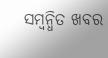ସମ୍ବନ୍ଧିତ ଖବର